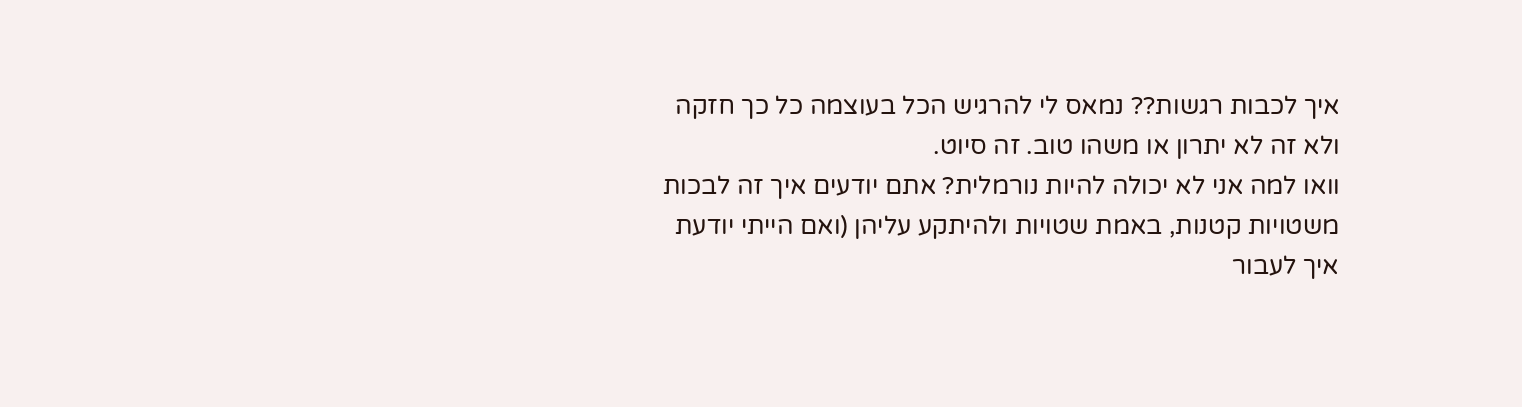איך לכבות רגשות?? נמאס לי להרגיש הכל בעוצמה כל כך חזקה
ולא זה לא יתרון או משהו טוב. זה סיוט.
וואו למה אני לא יכולה להיות נורמלית? אתם יודעים איך זה לבכות משטויות קטנות, באמת שטויות ולהיתקע עליהן (ואם הייתי יודעת איך לעבור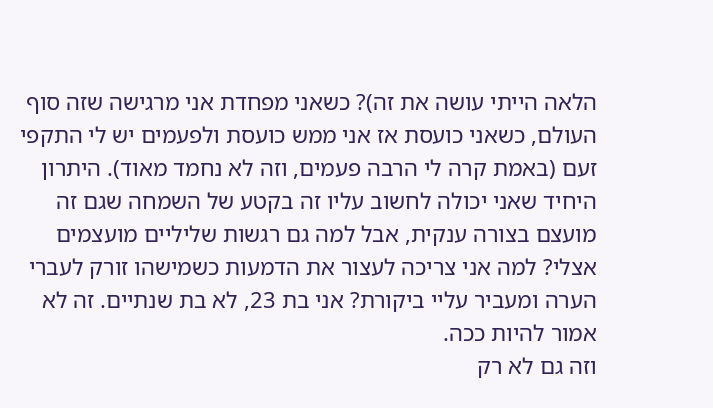הלאה הייתי עושה את זה)? כשאני מפחדת אני מרגישה שזה סוף העולם, כשאני כועסת אז אני ממש כועסת ולפעמים יש לי התקפי זעם (באמת קרה לי הרבה פעמים, וזה לא נחמד מאוד). היתרון היחיד שאני יכולה לחשוב עליו זה בקטע של השמחה שגם זה מועצם בצורה ענקית, אבל למה גם רגשות שליליים מועצמים אצלי? למה אני צריכה לעצור את הדמעות כשמישהו זורק לעברי הערה ומעביר עליי ביקורת? אני בת 23, לא בת שנתיים. זה לא אמור להיות ככה.
וזה גם לא רק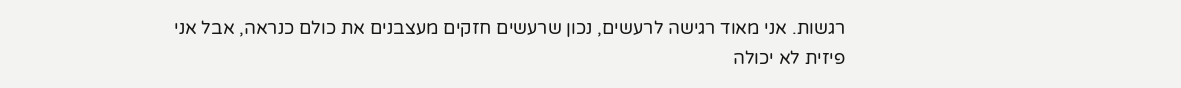רגשות. אני מאוד רגישה לרעשים, נכון שרעשים חזקים מעצבנים את כולם כנראה, אבל אני פיזית לא יכולה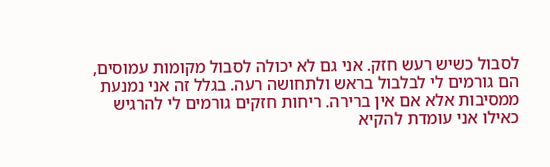לסבול כשיש רעש חזק. אני גם לא יכולה לסבול מקומות עמוסים, הם גורמים לי לבלבול בראש ולתחושה רעה. בגלל זה אני נמנעת ממסיבות אלא אם אין ברירה. ריחות חזקים גורמים לי להרגיש כאילו אני עומדת להקיא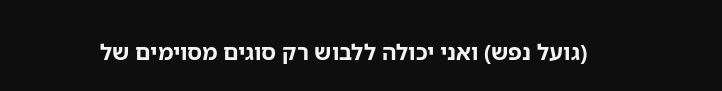(גועל נפש) ואני יכולה ללבוש רק סוגים מסוימים של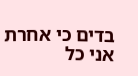בדים כי אחרת אני כל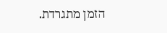הזמן מתגרדת.